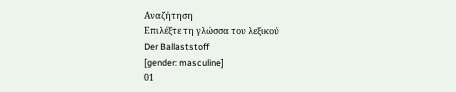Αναζήτηση
Επιλέξτε τη γλώσσα του λεξικού
Der Ballaststoff
[gender: masculine]
01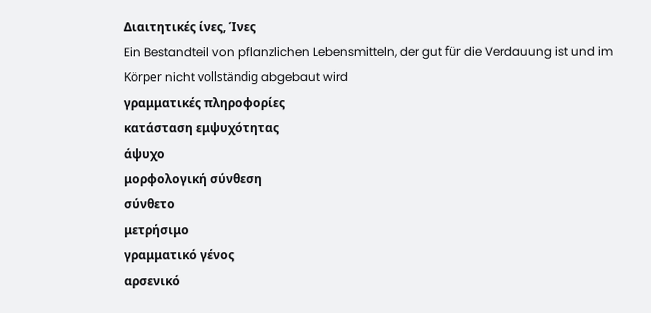Διαιτητικές ίνες, Ίνες
Ein Bestandteil von pflanzlichen Lebensmitteln, der gut für die Verdauung ist und im Körper nicht vollständig abgebaut wird
γραμματικές πληροφορίες
κατάσταση εμψυχότητας
άψυχο
μορφολογική σύνθεση
σύνθετο
μετρήσιμο
γραμματικό γένος
αρσενικό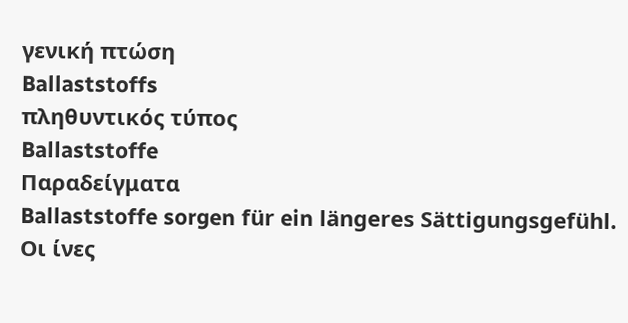γενική πτώση
Ballaststoffs
πληθυντικός τύπος
Ballaststoffe
Παραδείγματα
Ballaststoffe sorgen für ein längeres Sättigungsgefühl.
Οι ίνες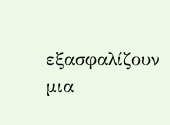εξασφαλίζουν μια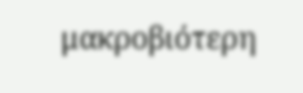μακροβιότερη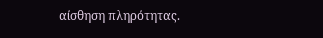αίσθηση πληρότητας.